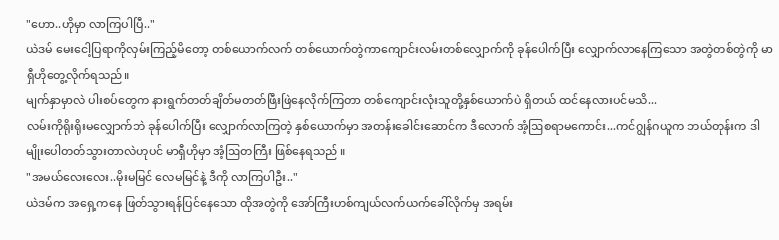"ဟော..ဟိုမှာ လာကြပါပြီ.."
ယဲဒမ် မေးငေါ့ပြရာကိုလှမ်းကြည့်မိတော့ တစ်ယောက်လက် တစ်ယောက်တွဲကာကျောင်းလမ်းတစ်လျှောက်ကို ခုန်ပေါက်ပြီး လျှောက်လာနေကြသော အတွဲတစ်တွဲကို မာရှီဟိုတွေ့လိုက်ရသည်။
မျက်နှာမှာလဲ ပါးစပ်တွေက နားရွက်တတ်ချိတ်မတတ်ဖြီးဖြဲနေလိုက်ကြတာ တစ်ကျောင်းလုံးသူတို့နှစ်ယောက်ပဲ ရှိတယ် ထင်နေလားပင်မသိ...
လမ်းကိုရိုးရိုးမလျှောက်ဘဲ ခုန်ပေါက်ပြီး လျှောက်လာကြတဲ့ နှစ်ယောက်မှာ အတန်းခေါင်းဆောင်က ဒီလောက် အံ့ဩစရာမကောင်း...ကင်ဂျွန်ဂယူက ဘယ်တုန်းက ဒါမျိုးပေါတတ်သွားတာလဲဟုပင် မာရှီဟိုမှာ အံ့ဩတကြီး ဖြစ်နေရသည် ။
"အမယ်လေးလေး..မိုးမမြင် လေမမြင်နဲ့ ဒီကို လာကြပါဦး.."
ယဲဒမ်က အရှေ့ကနေ ဖြတ်သွားရန်ပြင်နေသော ထိုအတွဲကို အော်ကြီးဟစ်ကျယ်လက်ယက်ခေါ်လိုက်မှ အရမ်း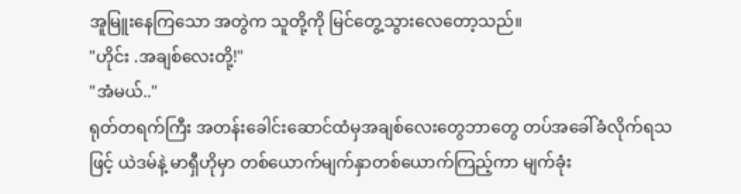အူမြူးနေကြသော အတွဲက သူတို့ကို မြင်တွေ့သွားလေတော့သည်။
"ဟိုင်း .အချစ်လေးတို့!"
"အံမယ်.."
ရုတ်တရက်ကြီး အတန်းခေါင်းဆောင်ထံမှအချစ်လေးတွေဘာတွေ တပ်အခေါ်ခံလိုက်ရသဖြင့် ယဲဒမ်နဲ့ မာရှီဟိုမှာ တစ်ယောက်မျက်နှာတစ်ယောက်ကြည့်ကာ မျက်ခုံး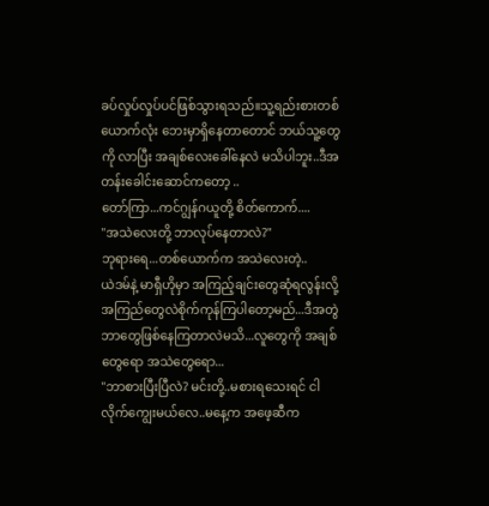ခပ်လှုပ်လှုပ်ပင်ဖြစ်သွားရသည်။သူ့ရည်းစားတစ်ယောက်လုံး ဘေးမှာရှိနေတာတောင် ဘယ်သူ့တွေကို လာပြီး အချစ်လေးခေါ်နေလဲ မသိပါဘူး..ဒီအတန်းခေါင်းဆောင်ကတော့ ..
တော်ကြာ...ကင်ဂျွန်ဂယူတို့ စိတ်ကောက်....
"အသဲလေးတို့ ဘာလုပ်နေတာလဲ?"
ဘုရားရေ...တစ်ယောက်က အသဲလေးတဲ့..
ယဲဒမ်နဲ့ မာရှီဟိုမှာ အကြည့်ချင်းတွေဆုံရလွန်းလို့ အကြည်တွေလဲစိုက်ကုန်ကြပါတော့မည်...ဒီအတွဲ ဘာတွေဖြစ်နေကြတာလဲမသိ...လူတွေကို အချစ်တွေရော အသဲတွေရော...
"ဘာစားပြီးပြီလဲ? မင်းတို့..မစားရသေးရင် ငါလိုက်ကျွေးမယ်လေ..မနေ့က အဖေ့ဆီက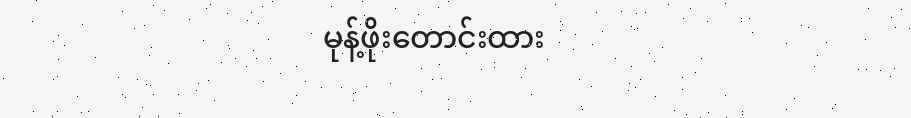မုန့်ဖိုးတောင်းထား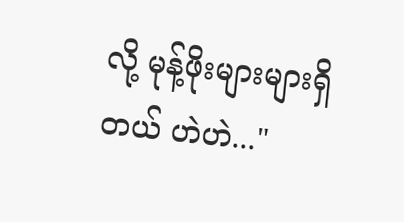လို့ မုန့်ဖိုးများများရှိတယ် ဟဲဟဲ..."